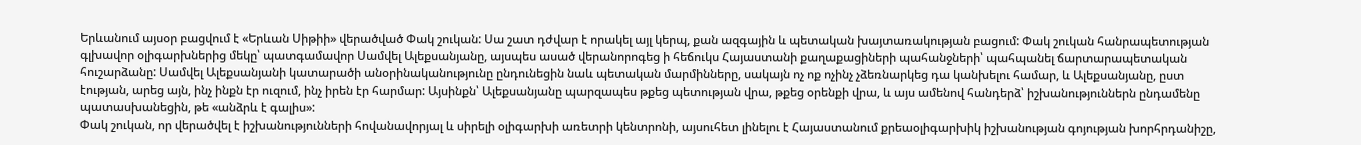Երևանում այսօր բացվում է «Երևան Սիթիի» վերածված Փակ շուկան: Սա շատ դժվար է որակել այլ կերպ, քան ազգային և պետական խայտառակության բացում: Փակ շուկան հանրապետության գլխավոր օլիգարխներից մեկը՝ պատգամավոր Սամվել Ալեքսանյանը, այսպես ասած վերանորոգեց ի հեճուկս Հայաստանի քաղաքացիների պահանջների՝ պահպանել ճարտարապետական հուշարձանը: Սամվել Ալեքսանյանի կատարածի անօրինականությունը ընդունեցին նաև պետական մարմինները, սակայն ոչ ոք ոչինչ չձեռնարկեց դա կանխելու համար, և Ալեքսանյանը, ըստ էության, արեց այն, ինչ ինքն էր ուզում, ինչ իրեն էր հարմար: Այսինքն՝ Ալեքսանյանը պարզապես թքեց պետության վրա, թքեց օրենքի վրա, և այս ամենով հանդերձ՝ իշխանություններն ընդամենը պատասխանեցին, թե «անձրև է գալիս»:
Փակ շուկան, որ վերածվել է իշխանությունների հովանավորյալ և սիրելի օլիգարխի առետրի կենտրոնի, այսուհետ լինելու է Հայաստանում քրեաօլիգարխիկ իշխանության գոյության խորհրդանիշը,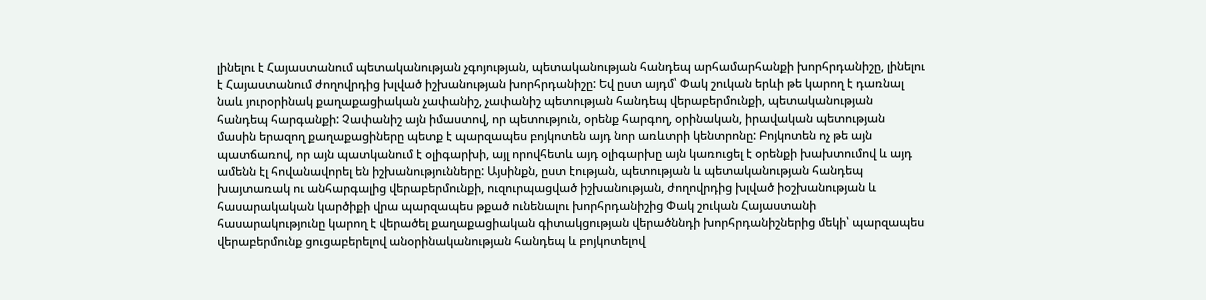լինելու է Հայաստանում պետականության չգոյության, պետականության հանդեպ արհամարհանքի խորհրդանիշը, լինելու է Հայաստանում ժողովրդից խլված իշխանության խորհրդանիշը: Եվ ըստ այդմ՝ Փակ շուկան երևի թե կարող է դառնալ նաև յուրօրինակ քաղաքացիական չափանիշ, չափանիշ պետության հանդեպ վերաբերմունքի, պետականության հանդեպ հարգանքի: Չափանիշ այն իմաստով, որ պետություն, օրենք հարգող, օրինական, իրավական պետության մասին երազող քաղաքացիները պետք է պարզապես բոյկոտեն այդ նոր առևտրի կենտրոնը: Բոյկոտեն ոչ թե այն պատճառով, որ այն պատկանում է օլիգարխի, այլ որովհետև այդ օլիգարխը այն կառուցել է օրենքի խախտումով և այդ ամենն էլ հովանավորել են իշխանությունները: Այսինքն, ըստ էության, պետության և պետականության հանդեպ խայտառակ ու անհարգալից վերաբերմունքի, ուզուրպացված իշխանության, ժողովրդից խլված իօշխանության և հասարակական կարծիքի վրա պարզապես թքած ունենալու խորհրդանիշից Փակ շուկան Հայաստանի հասարակությունը կարող է վերածել քաղաքացիական գիտակցության վերածննդի խորհրդանիշներից մեկի՝ պարզապես վերաբերմունք ցուցաբերելով անօրինականության հանդեպ և բոյկոտելով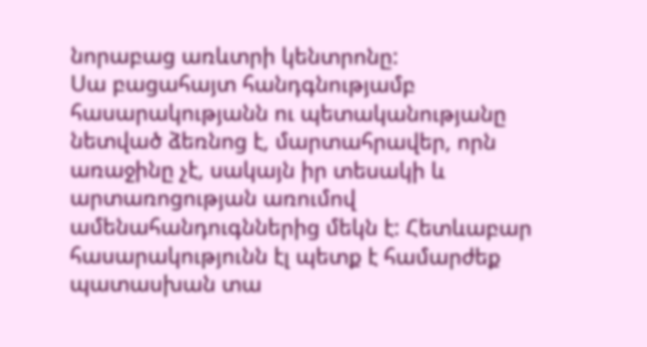նորաբաց առևտրի կենտրոնը:
Սա բացահայտ հանդգնությամբ հասարակությանն ու պետականությանը նետված ձեռնոց է, մարտահրավեր, որն առաջինը չէ, սակայն իր տեսակի և արտառոցության առումով ամենահանդուգններից մեկն է: Հետևաբար հասարակությունն էլ պետք է համարժեք պատասխան տա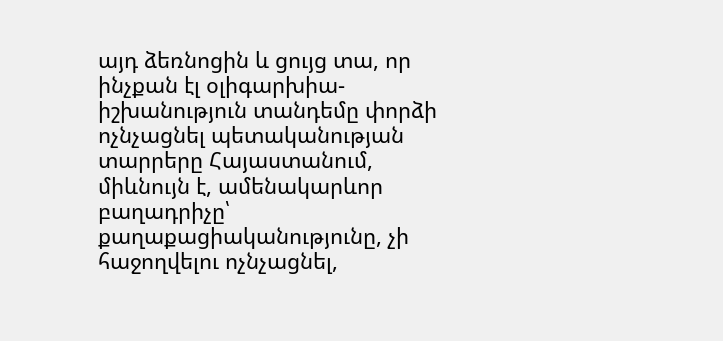այդ ձեռնոցին և ցույց տա, որ ինչքան էլ օլիգարխիա-իշխանություն տանդեմը փորձի ոչնչացնել պետականության տարրերը Հայաստանում, միևնույն է, ամենակարևոր բաղադրիչը՝ քաղաքացիականությունը, չի հաջողվելու ոչնչացնել,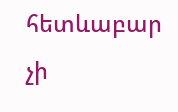հետևաբար չի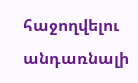հաջողվելու անդառնալի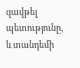զավթել պետությունը, և տանդեմի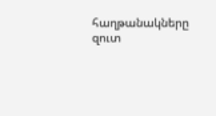հաղթանակները զուտ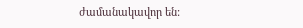ժամանակավոր են: